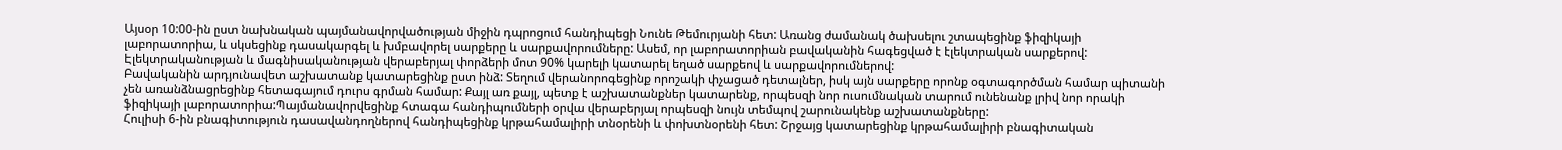Այսօր 10:00-ին ըստ նախնական պայմանավորվածության միջին դպրոցում հանդիպեցի Նունե Թեմուրյանի հետ: Առանց ժամանակ ծախսելու շտապեցինք ֆիզիկայի լաբորատորիա, և սկսեցինք դասակարգել և խմբավորել սարքերը և սարքավորումները: Ասեմ, որ լաբորատորիան բավականին հագեցված է էլեկտրական սարքերով: Էլեկտրականության և մագնիսականության վերաբերյալ փորձերի մոտ 90% կարելի կատարել եղած սարքեով և սարքավորումներով:
Բավականին արդյունավետ աշխատանք կատարեցինք ըստ ինձ: Տեղում վերանորոգեցինք որոշակի փչացած դետալներ, իսկ այն սարքերը որոնք օգտագործման համար պիտանի չեն առանձնացրեցինք հետագայում դուրս գրման համար: Քայլ առ քայլ, պետք է աշխատանքներ կատարենք, որպեսզի նոր ուսումնական տարում ունենանք լրիվ նոր որակի ֆիզիկայի լաբորատորիա:Պայմանավորվեցինք հտագա հանդիպումների օրվա վերաբերյալ որպեսզի նույն տեմպով շարունակենք աշխատանքները:
Հուլիսի 6-ին բնագիտություն դասավանդողներով հանդիպեցինք կրթահամալիրի տնօրենի և փոխտնօրենի հետ: Շրջայց կատարեցինք կրթահամալիրի բնագիտական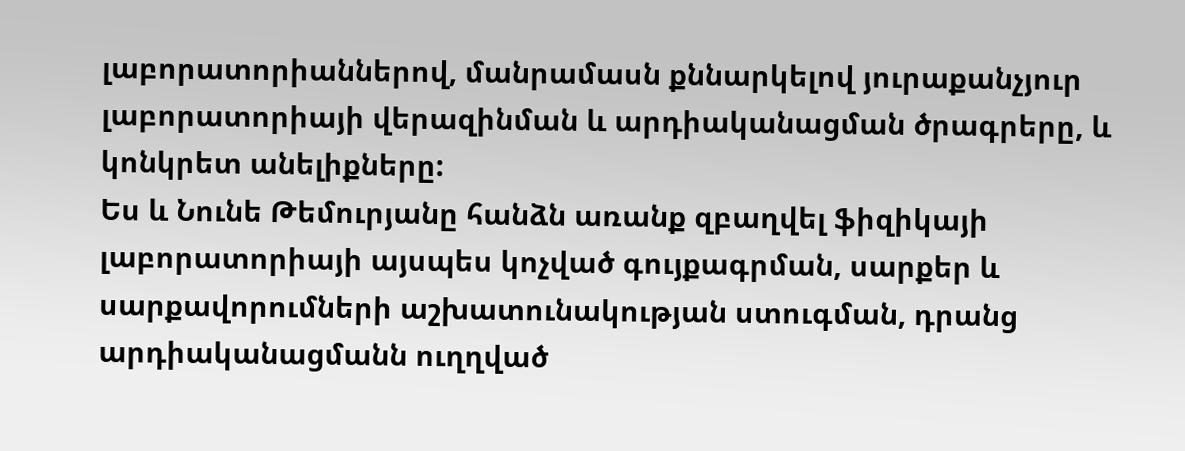լաբորատորիաններով, մանրամասն քննարկելով յուրաքանչյուր լաբորատորիայի վերազինման և արդիականացման ծրագրերը, և կոնկրետ անելիքները:
Ես և Նունե Թեմուրյանը հանձն առանք զբաղվել ֆիզիկայի լաբորատորիայի այսպես կոչված գույքագրման, սարքեր և սարքավորումների աշխատունակության ստուգման, դրանց արդիականացմանն ուղղված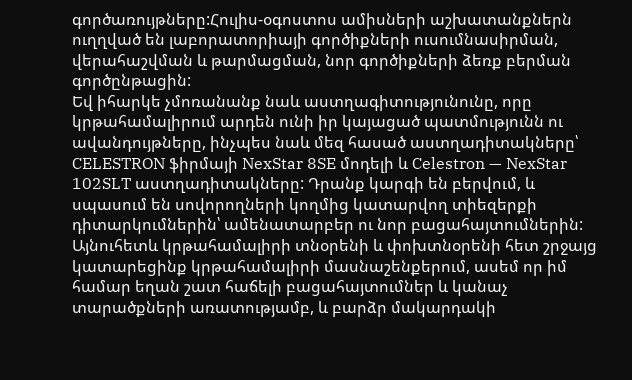գործառույթները:Հուլիս-օգոստոս ամիսների աշխատանքներն ուղղված են լաբորատորիայի գործիքների ուսումնասիրման, վերահաշվման և թարմացման, նոր գործիքների ձեռք բերման գործընթացին:
Եվ իհարկե չմոռանանք նաև աստղագիտությունունը, որը կրթահամալիրում արդեն ունի իր կայացած պատմությունն ու ավանդույթները, ինչպես նաև մեզ հասած աստղադիտակները՝ CELESTRON ֆիրմայի NexStar 8SE մոդելի և Celestron — NexStar 102SLT աստղադիտակները: Դրանք կարգի են բերվում, և սպասում են սովորողների կողմից կատարվող տիեզերքի դիտարկումներին՝ ամենատարբեր ու նոր բացահայտումներին:
Այնուհետև կրթահամալիրի տնօրենի և փոխտնօրենի հետ շրջայց կատարեցինք կրթահամալիրի մասնաշենքերում, ասեմ որ իմ համար եղան շատ հաճելի բացահայտումներ և կանաչ տարածքների առատությամբ, և բարձր մակարդակի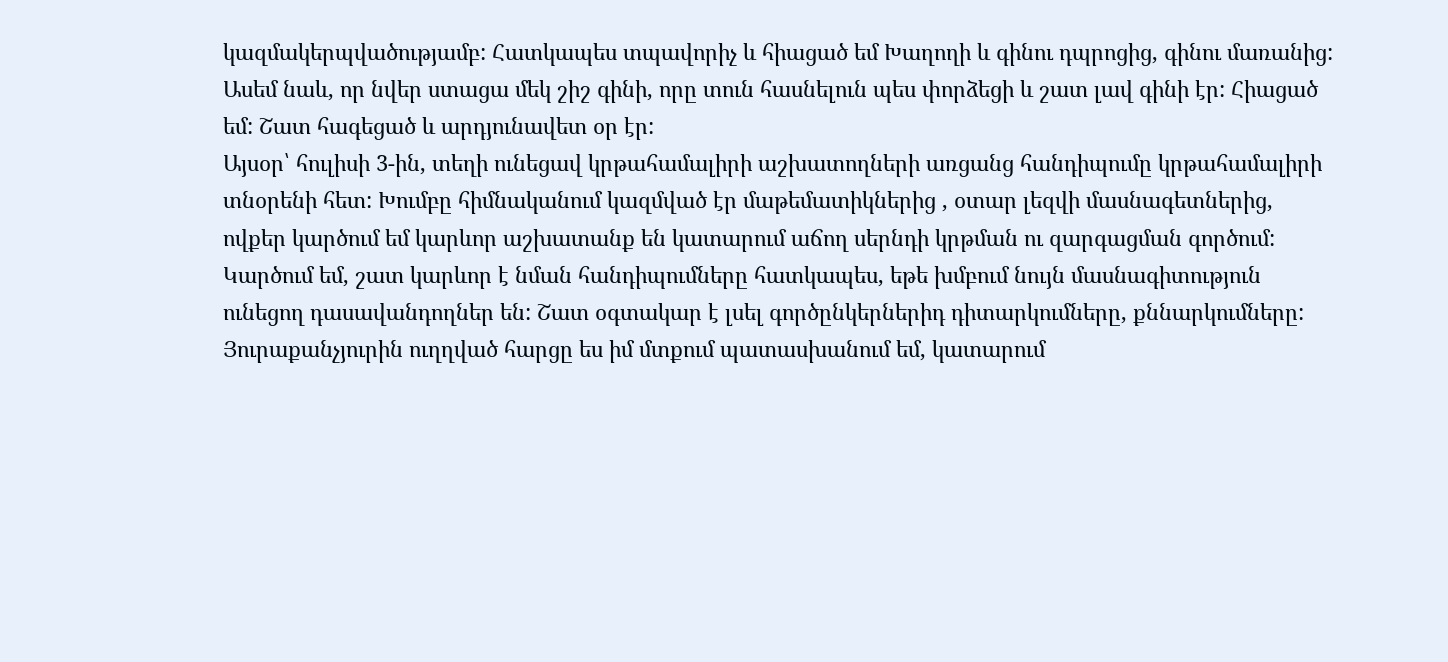կազմակերպվածությամբ: Հատկապես տպավորիչ և հիացած եմ Խաղողի և գինու դպրոցից, գինու մառանից: Ասեմ նաև, որ նվեր ստացա մեկ շիշ գինի, որը տուն հասնելուն պես փորձեցի և շատ լավ գինի էր: Հիացած եմ: Շատ հագեցած և արդյունավետ օր էր:
Այսօր՝ հուլիսի 3-ին, տեղի ունեցավ կրթահամալիրի աշխատողների առցանց հանդիպումը կրթահամալիրի տնօրենի հետ: Խումբը հիմնականում կազմված էր մաթեմատիկներից , օտար լեզվի մասնագետներից, ովքեր կարծում եմ կարևոր աշխատանք են կատարում աճող սերնդի կրթման ու զարգացման գործում: Կարծում եմ, շատ կարևոր է նման հանդիպումները հատկապես, եթե խմբում նույն մասնագիտություն ունեցող դասավանդողներ են: Շատ օգտակար է լսել գործընկերներիդ դիտարկումները, քննարկումները: Յուրաքանչյուրին ուղղված հարցը ես իմ մտքում պատասխանում եմ, կատարում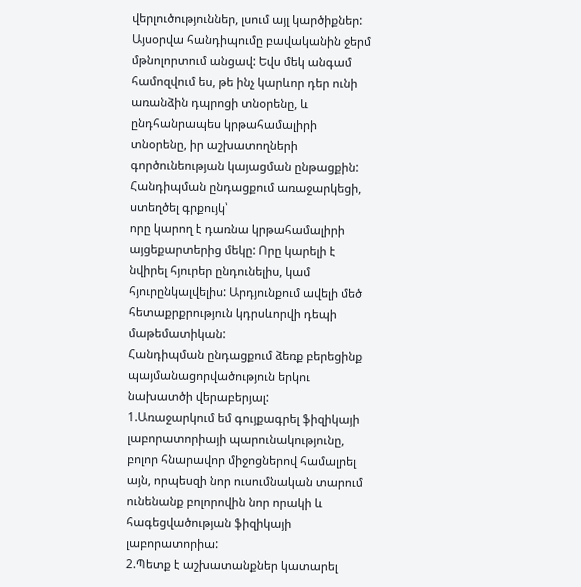վերլուծություններ, լսում այլ կարծիքներ:
Այսօրվա հանդիպումը բավականին ջերմ մթնոլորտում անցավ: Եվս մեկ անգամ համոզվում ես, թե ինչ կարևոր դեր ունի առանձին դպրոցի տնօրենը, և ընդհանրապես կրթահամալիրի տնօրենը, իր աշխատողների գործունեության կայացման ընթացքին: Հանդիպման ընդացքում առաջարկեցի, ստեղծել գրքույկ՝
որը կարող է դառնա կրթահամալիրի այցեքարտերից մեկը: Որը կարելի է նվիրել հյուրեր ընդունելիս, կամ հյուրընկալվելիս: Արդյունքում ավելի մեծ հետաքրքրություն կդրսևորվի դեպի մաթեմատիկան:
Հանդիպման ընդացքում ձեռք բերեցինք պայմանացորվածություն երկու նախատծի վերաբերյալ:
1.Առաջարկում եմ գույքագրել ֆիզիկայի լաբորատորիայի պարունակությունը, բոլոր հնարավոր միջոցներով համալրել այն, որպեսզի նոր ուսումնական տարում ունենանք բոլորովին նոր որակի և հագեցվածության ֆիզիկայի լաբորատորիա:
2.Պետք է աշխատանքներ կատարել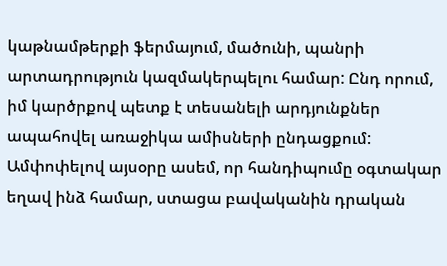կաթնամթերքի ֆերմայում, մածունի, պանրի արտադրություն կազմակերպելու համար: Ընդ որում, իմ կարծրքով պետք է տեսանելի արդյունքներ ապահովել առաջիկա ամիսների ընդացքում:
Ամփոփելով այսօրը ասեմ, որ հանդիպումը օգտակար եղավ ինձ համար, ստացա բավականին դրական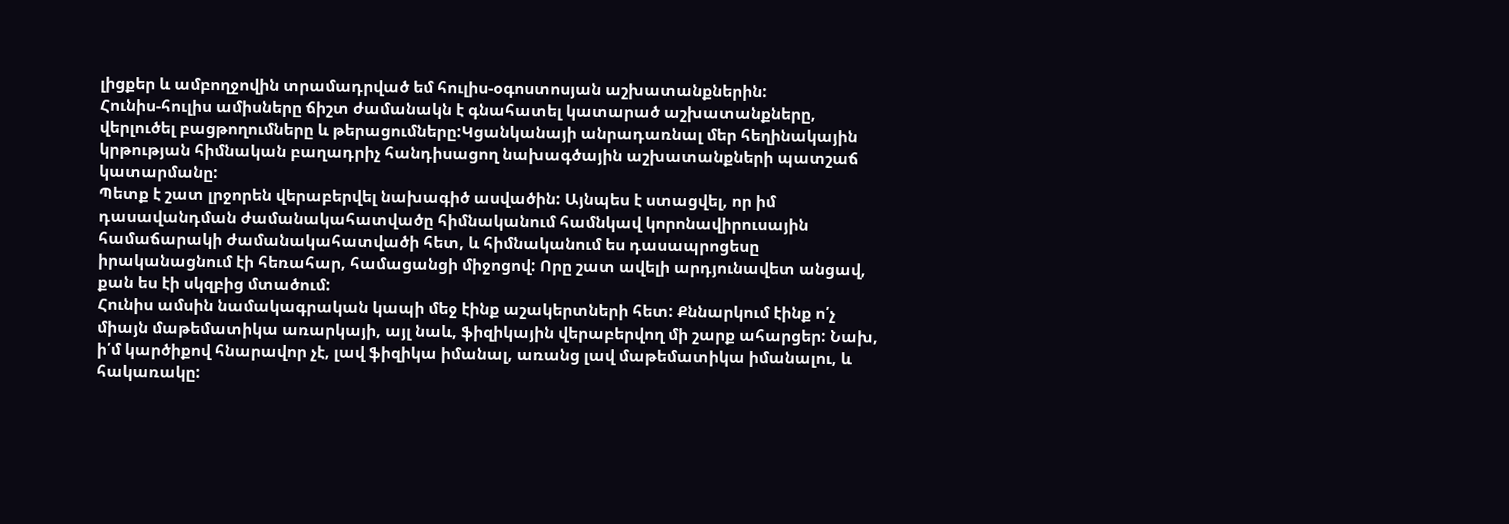լիցքեր և ամբողջովին տրամադրված եմ հուլիս-օգոստոսյան աշխատանքներին:
Հունիս-հուլիս ամիսները ճիշտ ժամանակն է գնահատել կատարած աշխատանքները, վերլուծել բացթողումները և թերացումները:Կցանկանայի անրադառնալ մեր հեղինակային կրթության հիմնական բաղադրիչ հանդիսացող նախագծային աշխատանքների պատշաճ կատարմանը:
Պետք է շատ լրջորեն վերաբերվել նախագիծ ասվածին: Այնպես է ստացվել, որ իմ դասավանդման ժամանակահատվածը հիմնականում համնկավ կորոնավիրուսային համաճարակի ժամանակահատվածի հետ, և հիմնականում ես դասապրոցեսը իրականացնում էի հեռահար, համացանցի միջոցով: Որը շատ ավելի արդյունավետ անցավ, քան ես էի սկզբից մտածում:
Հունիս ամսին նամակագրական կապի մեջ էինք աշակերտների հետ: Քննարկում էինք ո՛չ միայն մաթեմատիկա առարկայի, այլ նաև, ֆիզիկային վերաբերվող մի շարք ահարցեր: Նախ, ի՛մ կարծիքով հնարավոր չէ, լավ ֆիզիկա իմանալ, առանց լավ մաթեմատիկա իմանալու, և հակառակը: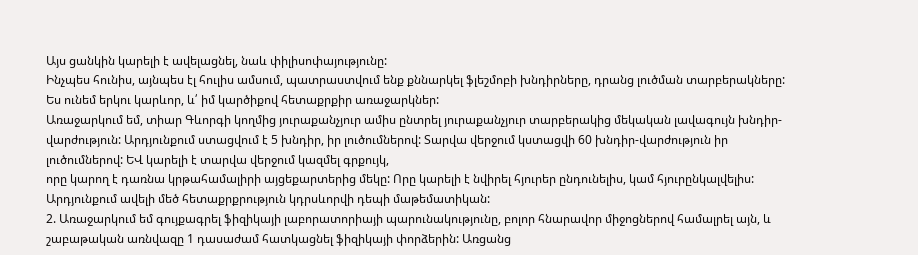Այս ցանկին կարելի է ավելացնել, նաև փիլիսոփայությունը:
Ինչպես հունիս, այնպես էլ հուլիս ամսում, պատրաստվում ենք քննարկել ֆլեշմոբի խնդիրները, դրանց լուծման տարբերակները:
Ես ունեմ երկու կարևոր, և՛ իմ կարծիքով հետաքրքիր առաջարկներ:
Առաջարկում եմ, տիար Գևորգի կողմից յուրաքանչյուր ամիս ընտրել յուրաքանչյուր տարբերակից մեկական լավագույն խնդիր-վարժություն: Արդյունքում ստացվում է 5 խնդիր, իր լուծումներով: Տարվա վերջում կստացվի 60 խնդիր-վարժություն իր լուծումներով: ԵՎ կարելի է տարվա վերջում կազմել գրքույկ,
որը կարող է դառնա կրթահամալիրի այցեքարտերից մեկը: Որը կարելի է նվիրել հյուրեր ընդունելիս, կամ հյուրընկալվելիս: Արդյունքում ավելի մեծ հետաքրքրություն կդրսևորվի դեպի մաթեմատիկան:
2. Առաջարկում եմ գույքագրել ֆիզիկայի լաբորատորիայի պարունակությունը, բոլոր հնարավոր միջոցներով համալրել այն, և շաբաթական առնվազը 1 դասաժամ հատկացնել ֆիզիկայի փորձերին: Առցանց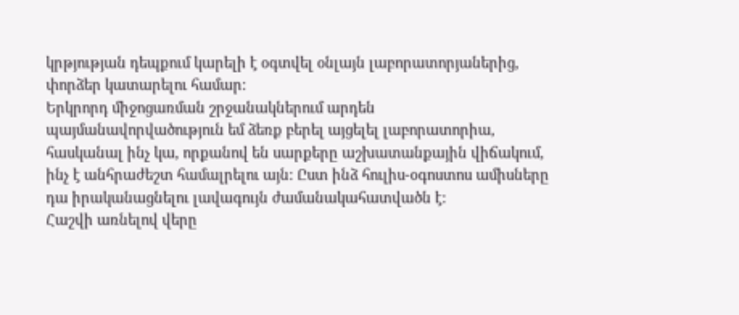կրթյության դեպքում կարելի է օգտվել օնլայն լաբորատորյաներից, փորձեր կատարելու համար:
Երկրորդ միջոցառման շրջանակներում արդեն պայմանավորվածություն եմ ձեռք բերել այցելել լաբորատորիա, հասկանալ ինչ կա, որքանով են սարքերը աշխատանքային վիճակում, ինչ է անհրաժեշտ համալրելու այն: Ըստ ինձ հուլիս-օգոստոս ամիսները դա իրականացնելու լավագույն ժամանակահատվածն է:
Հաշվի առնելով վերը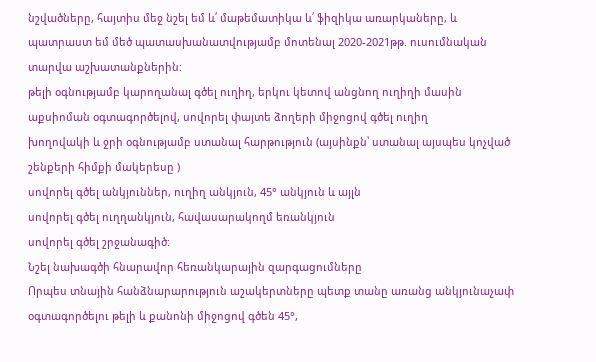նշվածները, հայտիս մեջ նշել եմ և՛ մաթեմատիկա և՛ ֆիզիկա առարկաները, և պատրաստ եմ մեծ պատասխանատվությամբ մոտենալ 2020-2021թթ. ուսումնական տարվա աշխատանքներին:
թելի օգնությամբ կարողանալ գծել ուղիղ, երկու կետով անցնող ուղիղի մասին աքսիոման օգտագործելով, սովորել փայտե ձողերի միջոցով գծել ուղիղ
խողովակի և ջրի օգնությամբ ստանալ հարթություն (այսինքն՝ ստանալ այսպես կոչված շենքերի հիմքի մակերեսը )
սովորել գծել անկյուններ, ուղիղ անկյուն, 45° անկյուն և այլն
սովորել գծել ուղղանկյուն, հավասարակողմ եռանկյուն
սովորել գծել շրջանագիծ:
Նշել նախագծի հնարավոր հեռանկարային զարգացումները
Որպես տնային հանձնարարություն աշակերտները պետք տանը առանց անկյունաչափ օգտագործելու թելի և քանոնի միջոցով գծեն 45°,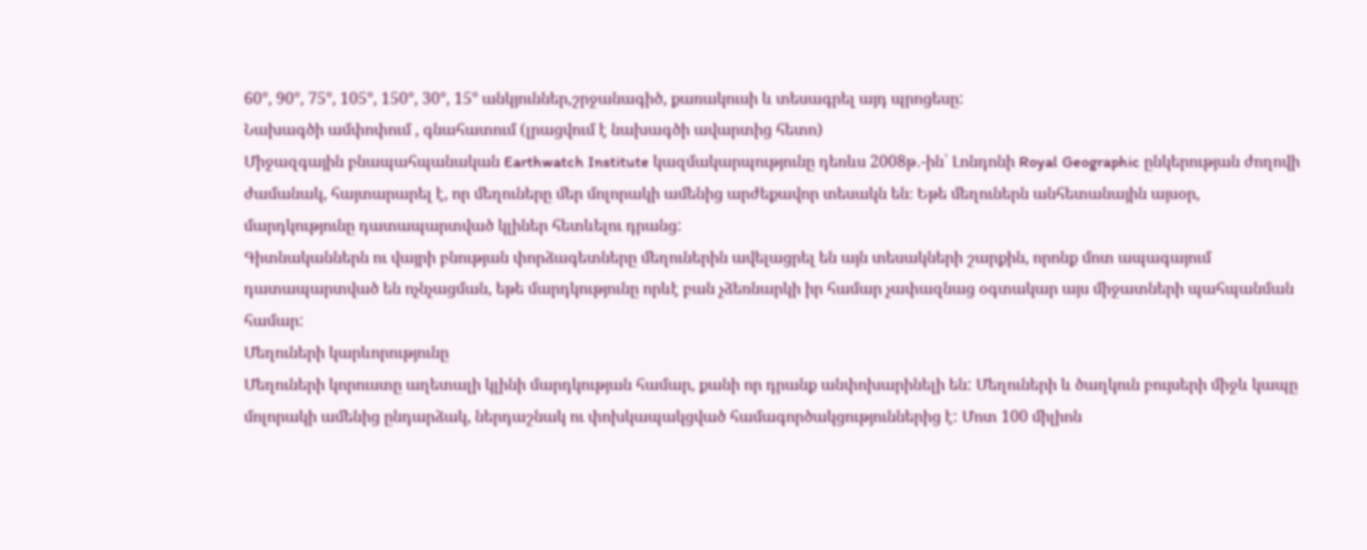60°, 90°, 75°, 105°, 150°, 30°, 15° անկյուններ,շրջանագիծ, քառակուսի և տեսագրել այդ պրոցեսը:
Նախագծի ամփոփում , գնահատում (լրացվում է նախագծի ավարտից հետո)
Միջազգային բնապահպանական Earthwatch Institute կազմակարպությունը դեռևս 2008թ․-ին՝ Լոնդոնի Royal Geographic ընկերության ժողովի ժամանակ, հայտարարել է, որ մեղուները մեր մոլորակի ամենից արժեքավոր տեսակն են։ Եթե մեղուներն անհետանային այսօր, մարդկությունը դատապարտված կլիներ հետևելու դրանց:
Գիտնականներն ու վայրի բնության փորձագետները մեղուներին ավելացրել են այն տեսակների շարքին, որոնք մոտ ապագայում դատապարտված են ոչնչացման, եթե մարդկությունը որևէ բան չձեռնարկի իր համար չափազնաց օգտակար այս միջատների պահպանման համար:
Մեղուների կարևորությունը
Մեղուների կորուստը աղետալի կլինի մարդկության համար, քանի որ դրանք անփոխարինելի են: Մեղուների և ծաղկուն բույսերի միջև կապը մոլորակի ամենից ընդարձակ, ներդաշնակ ու փոխկապակցված համագործակցություններից է: Մոտ 100 միլիոն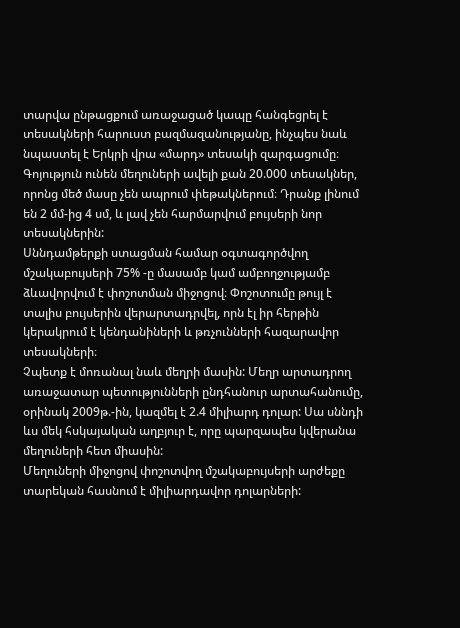տարվա ընթացքում առաջացած կապը հանգեցրել է տեսակների հարուստ բազմազանությանը, ինչպես նաև նպաստել է Երկրի վրա «մարդ» տեսակի զարգացումը։
Գոյություն ունեն մեղուների ավելի քան 20.000 տեսակներ, որոնց մեծ մասը չեն ապրում փեթակներում։ Դրանք լինում են 2 մմ-ից 4 սմ, և լավ չեն հարմարվում բույսերի նոր տեսակներին:
Սննդամթերքի ստացման համար օգտագործվող մշակաբույսերի 75% -ը մասամբ կամ ամբողջությամբ ձևավորվում է փոշոտման միջոցով։ Փոշոտումը թույլ է տալիս բույսերին վերարտադրվել, որն էլ իր հերթին կերակրում է կենդանիների և թռչունների հազարավոր տեսակների։
Չպետք է մոռանալ նաև մեղրի մասին: Մեղր արտադրող առաջատար պետությունների ընդհանուր արտահանումը, օրինակ 2009թ.-ին, կազմել է 2.4 միլիարդ դոլար: Սա սննդի ևս մեկ հսկայական աղբյուր է, որը պարզապես կվերանա մեղուների հետ միասին:
Մեղուների միջոցով փոշոտվող մշակաբույսերի արժեքը տարեկան հասնում է միլիարդավոր դոլարների: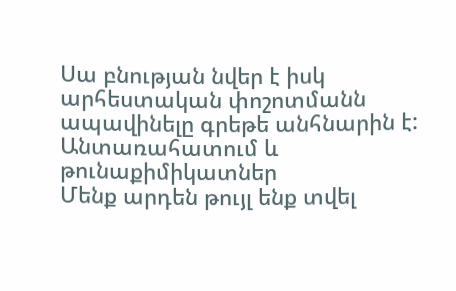Սա բնության նվեր է իսկ արհեստական փոշոտմանն ապավինելը գրեթե անհնարին է:
Անտառահատում և թունաքիմիկատներ
Մենք արդեն թույլ ենք տվել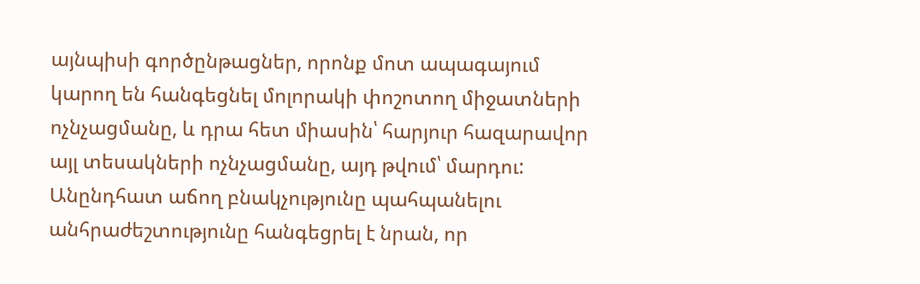այնպիսի գործընթացներ, որոնք մոտ ապագայում կարող են հանգեցնել մոլորակի փոշոտող միջատների ոչնչացմանը, և դրա հետ միասին՝ հարյուր հազարավոր այլ տեսակների ոչնչացմանը, այդ թվում՝ մարդու: Անընդհատ աճող բնակչությունը պահպանելու անհրաժեշտությունը հանգեցրել է նրան, որ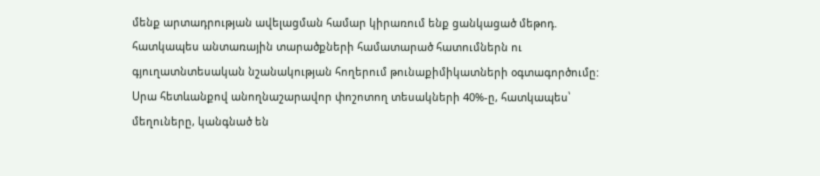մենք արտադրության ավելացման համար կիրառում ենք ցանկացած մեթոդ. հատկապես անտառային տարածքների համատարած հատումներն ու գյուղատնտեսական նշանակության հողերում թունաքիմիկատների օգտագործումը: Սրա հետևանքով անողնաշարավոր փոշոտող տեսակների 40%-ը, հատկապես՝ մեղուները, կանգնած են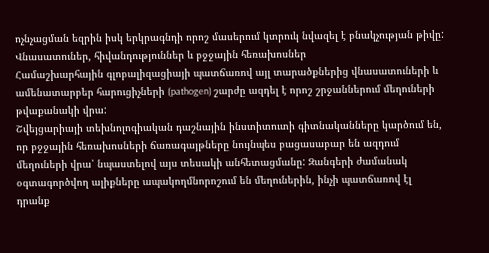ոչնչացման եզրին իսկ երկրագնդի որոշ մասերում կտրուկ նվազել է բնակչության թիվը:
Վնասատուներ, հիվանդություններ և բջջային հեռախոսներ
Համաշխարհային գլոբալիզացիայի պատճառով այլ տարածքներից վնասատուների և ամենատարբեր հարուցիչների (pathogen) շարժը ազդել է որոշ շրջաններում մեղուների թվաքանակի վրա:
Շվեյցարիայի տեխնոլոգիական դաշնային ինստիտուտի գիտնականները կարծում են, որ բջջային հեռախոսների ճառագայթները նույնպես բացասաբար են ազդում մեղուների վրա՝ նպաստելով այս տեսակի անհետացմանը: Զանգերի ժամանակ օգտագործվող ալիքները ապակողմնորոշում են մեղուներին, ինչի պատճառով էլ դրանք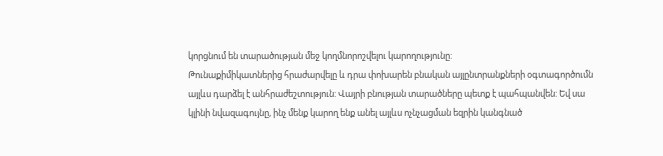կորցնում են տարածության մեջ կողմնորոշվելու կարողությունը:
Թունաքիմիկատներից հրաժարվելը և դրա փոխարեն բնական այլընտրանքների օգտագործումն այլևս դարձել է անհրաժեշտություն: Վայրի բնության տարածները պետք է պահպանվեն: Եվ սա կլինի նվազագույնը, ինչ մենք կարող ենք անել այլևս ոչնչացման եզրին կանգնած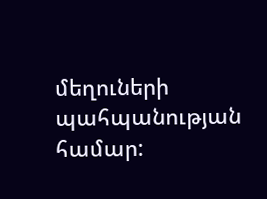մեղուների պահպանության համար: